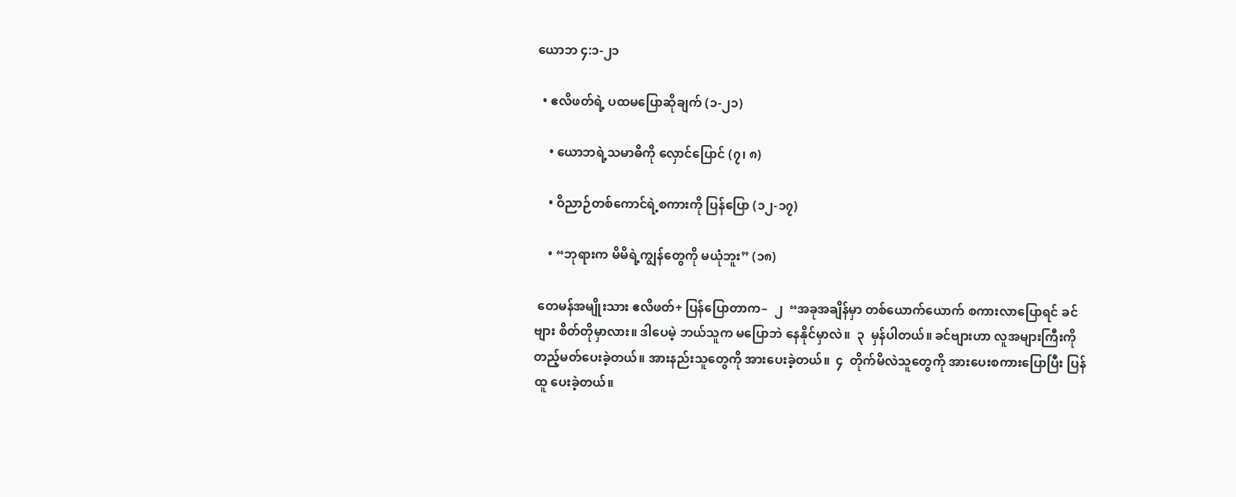ယောဘ ၄:၁-၂၁

  • ဧလိဖတ်ရဲ့ ပထမပြောဆိုချက် (၁-၂၁)

    • ယောဘရဲ့သမာဓိကို လှောင်ပြောင် (၇၊ ၈)

    • ဝိညာဉ်တစ်ကောင်ရဲ့စကားကို ပြန်ပြော (၁၂-၁၇)

    • “ဘုရားက မိမိရဲ့ကျွန်တွေကို မယုံဘူး” (၁၈)

 တေမန်အမျိုးသား ဧလိဖတ်+ ပြန်ပြောတာက–  ၂  “အခုအချိန်မှာ တစ်ယောက်ယောက် စကားလာပြောရင် ခင်ဗျား စိတ်တိုမှာလား။ ဒါပေမဲ့ ဘယ်သူက မပြောဘဲ နေနိုင်မှာလဲ။  ၃  မှန်ပါတယ်။ ခင်ဗျားဟာ လူအများကြီးကို တည့်မတ်ပေးခဲ့တယ်။ အားနည်းသူတွေကို အားပေးခဲ့တယ်။  ၄  တိုက်မိလဲသူတွေကို အားပေးစကားပြောပြီး ပြန်ထူ ပေးခဲ့တယ်။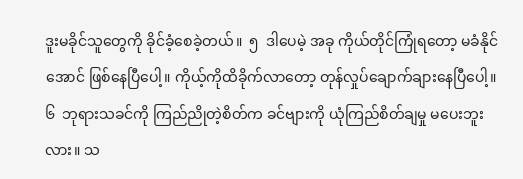ဒူးမခိုင်သူတွေကို ခိုင်ခံ့စေခဲ့တယ်။  ၅  ဒါပေမဲ့ အခု ကိုယ်တိုင်ကြုံရတော့ မခံနိုင်အောင် ဖြစ်နေပြီပေါ့။ ကိုယ့်ကိုထိခိုက်လာတော့ တုန်လှုပ်ချောက်ချားနေပြီပေါ့။  ၆  ဘုရားသခင်ကို ကြည်ညိုတဲ့စိတ်က ခင်ဗျားကို ယုံကြည်စိတ်ချမှု မပေးဘူးလား။ သ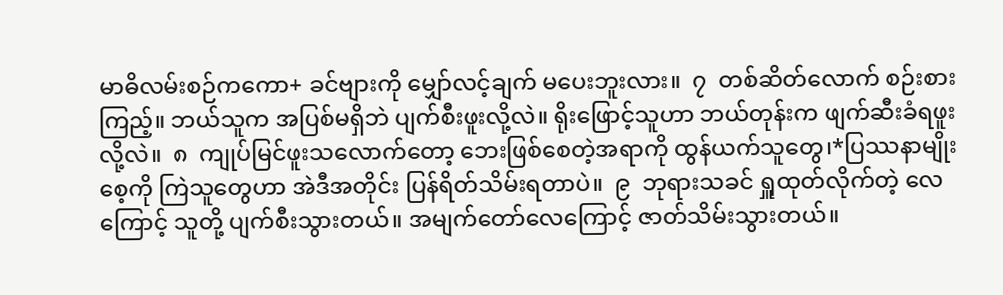မာဓိလမ်းစဉ်ကကော+ ခင်ဗျားကို မျှော်လင့်ချက် မပေးဘူးလား။  ၇  တစ်ဆိတ်လောက် စဉ်းစားကြည့်။ ဘယ်သူက အပြစ်မရှိဘဲ ပျက်စီးဖူးလို့လဲ။ ရိုးဖြောင့်သူဟာ ဘယ်တုန်းက ဖျက်ဆီးခံရဖူးလို့လဲ။  ၈  ကျုပ်မြင်ဖူးသလောက်တော့ ဘေးဖြစ်စေတဲ့အရာကို ထွန်ယက်သူတွေ၊*ပြဿနာမျိုးစေ့ကို ကြဲသူတွေဟာ အဲဒီအတိုင်း ပြန်ရိတ်သိမ်းရတာပဲ။  ၉  ဘုရားသခင် ရှူထုတ်လိုက်တဲ့ လေကြောင့် သူတို့ ပျက်စီးသွားတယ်။ အမျက်တော်လေကြောင့် ဇာတ်သိမ်းသွားတယ်။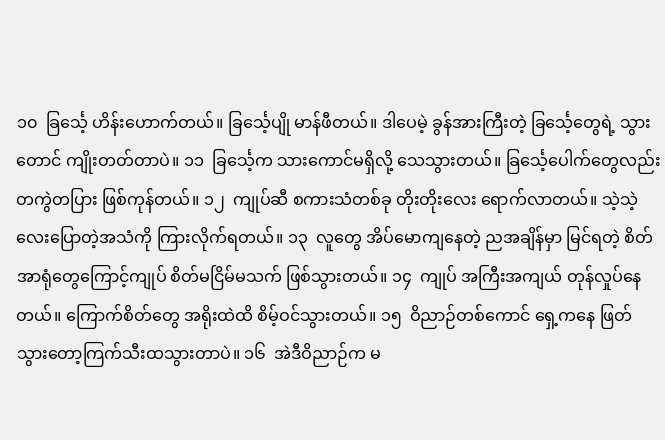၁၀  ခြင်္သေ့ ဟိန်းဟောက်တယ်။ ခြင်္သေ့ပျို မာန်ဖီတယ်။ ဒါပေမဲ့ ခွန်အားကြီးတဲ့ ခြင်္သေ့တွေရဲ့ သွားတောင် ကျိုးတတ်တာပဲ။ ၁၁  ခြင်္သေ့က သားကောင်မရှိလို့ သေသွားတယ်။ ခြင်္သေ့ပေါက်တွေလည်း တကွဲတပြား ဖြစ်ကုန်တယ်။ ၁၂  ကျုပ်ဆီ စကားသံတစ်ခု တိုးတိုးလေး ရောက်လာတယ်။ သဲ့သဲ့လေးပြောတဲ့အသံကို ကြားလိုက်ရတယ်။ ၁၃  လူတွေ အိပ်မောကျနေတဲ့ ညအချိန်မှာ မြင်ရတဲ့ စိတ်အာရုံတွေကြောင့်ကျုပ် စိတ်မငြိမ်မသက် ဖြစ်သွားတယ်။ ၁၄  ကျုပ် အကြီးအကျယ် တုန်လှုပ်နေတယ်။ ကြောက်စိတ်တွေ အရိုးထဲထိ စိမ့်ဝင်သွားတယ်။ ၁၅  ဝိညာဉ်တစ်ကောင် ရှေ့ကနေ ဖြတ်သွားတော့ကြက်သီးထသွားတာပဲ။ ၁၆  အဲဒီဝိညာဉ်က မ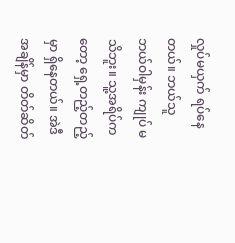လှုပ်မယှက် ရပ်နေတယ်။ ဘယ်သူဘယ်ဝါမှန်း ကျုပ် မသိဘူး။ သူ့အရိပ်ကတော့ ရှေ့တည့်တည့်မှာ ရှိနေတယ်။ အဲဒီအချိန်မှာ တိတ်ဆိတ်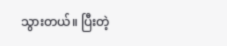သွားတယ်။ ပြီးတဲ့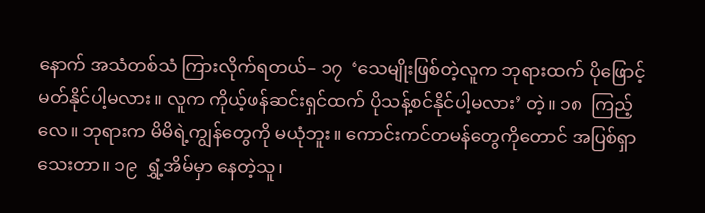နောက် အသံတစ်သံ ကြားလိုက်ရတယ်– ၁၇  ‘သေမျိုးဖြစ်တဲ့လူက ဘုရားထက် ပိုဖြောင့်မတ်နိုင်ပါ့မလား။ လူက ကိုယ့်ဖန်ဆင်းရှင်ထက် ပိုသန့်စင်နိုင်ပါ့မလား’ တဲ့။ ၁၈  ကြည့်လေ။ ဘုရားက မိမိရဲ့ကျွန်တွေကို မယုံဘူး။ ကောင်းကင်တမန်တွေကိုတောင် အပြစ်ရှာသေးတာ။ ၁၉  ရွှံ့အိမ်မှာ နေတဲ့သူ၊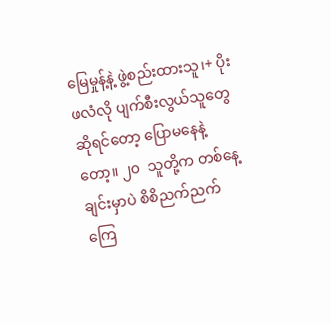မြေမှုန့်နဲ့ ဖွဲ့စည်းထားသူ၊+ ပိုးဖလံလို ပျက်စီးလွယ်သူတွေဆိုရင်တော့ ပြောမနေနဲ့တော့။ ၂၀  သူတို့က တစ်နေ့ချင်းမှာပဲ စိစိညက်ညက် ကြေ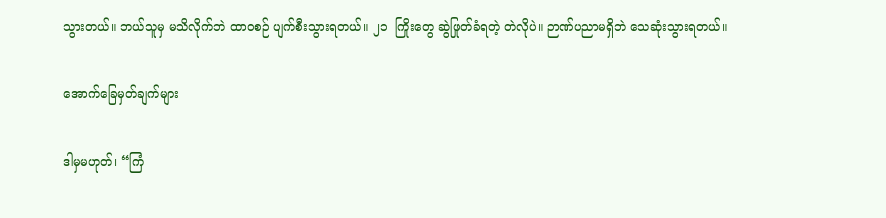သွားတယ်။ ဘယ်သူမှ မသိလိုက်ဘဲ ထာဝစဉ် ပျက်စီးသွားရတယ်။ ၂၁  ကြိုးတွေ ဆွဲဖြုတ်ခံရတဲ့ တဲလိုပဲ။ ဉာဏ်ပညာမရှိဘဲ သေဆုံးသွားရတယ်။

အောက်ခြေမှတ်ချက်များ

ဒါမှမဟုတ်၊ “ကြံ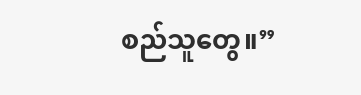စည်သူတွေ။”